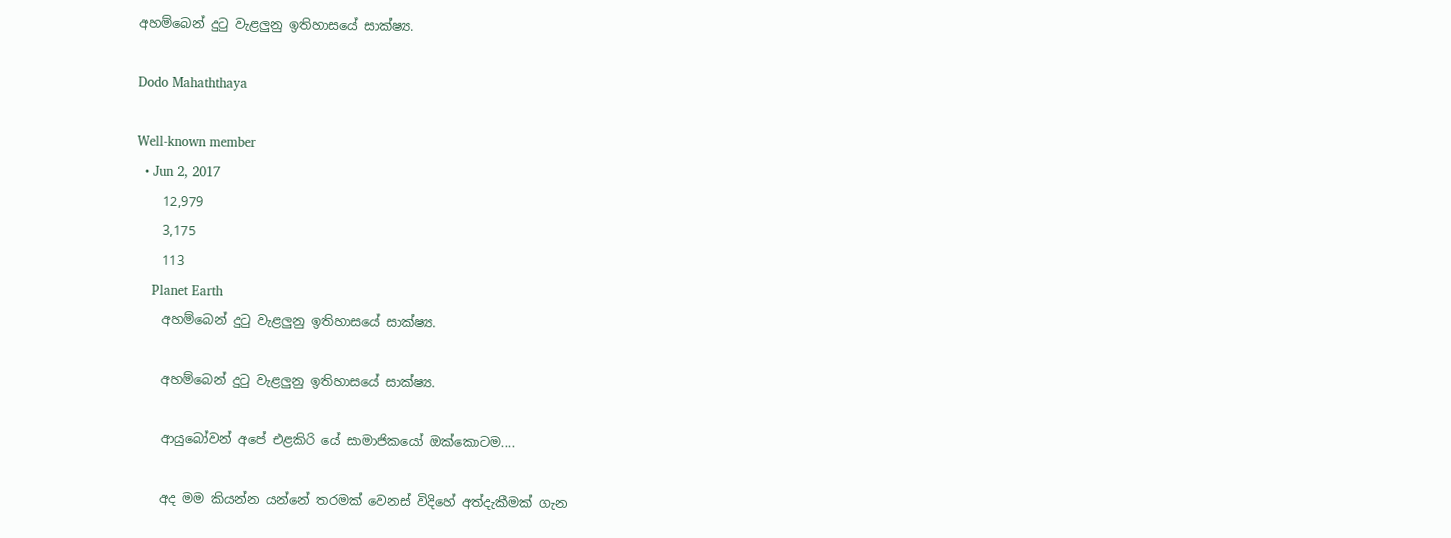අහම්බෙන් දුටු වැළලුනු ඉතිහාසයේ සාක්ෂ්‍ය.

Dodo Mahaththaya

Well-known member
  • Jun 2, 2017
    12,979
    3,175
    113
    Planet Earth
    අහම්බෙන් දුටු වැළලුනු ඉතිහාසයේ සාක්ෂ්‍ය.

    අහම්බෙන් දුටු වැළලුනු ඉතිහාසයේ සාක්ෂ්‍ය.

    ආයුබෝවන් අපේ එළකිරි යේ සාමාජිකයෝ ඔක්කොටම....

    අද මම කියන්න යන්නේ තරමක් වෙනස් විදිහේ අත්දැකීමක් ගැන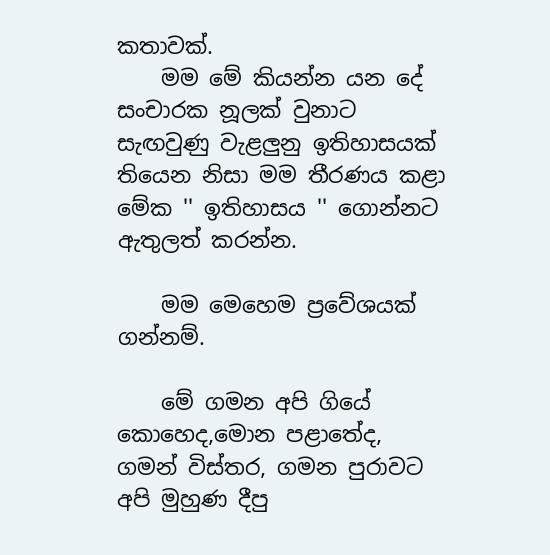කතාවක්.
    මම මේ කියන්න යන දේ සංචාරක නූලක් වුනාට සැඟවුණු වැළලුනු ඉතිහාසයක් තියෙන නිසා මම තීරණය කළා මේක '' ඉතිහාසය '' ගොන්නට ඇතුලත් කරන්න.

    මම මෙහෙම ප්‍රවේශයක් ගන්නම්.

    මේ ගමන අපි ගියේ කොහෙද,මොන පළාතේද, ගමන් විස්තර, ගමන පුරාවට අපි මුහුණ දීපු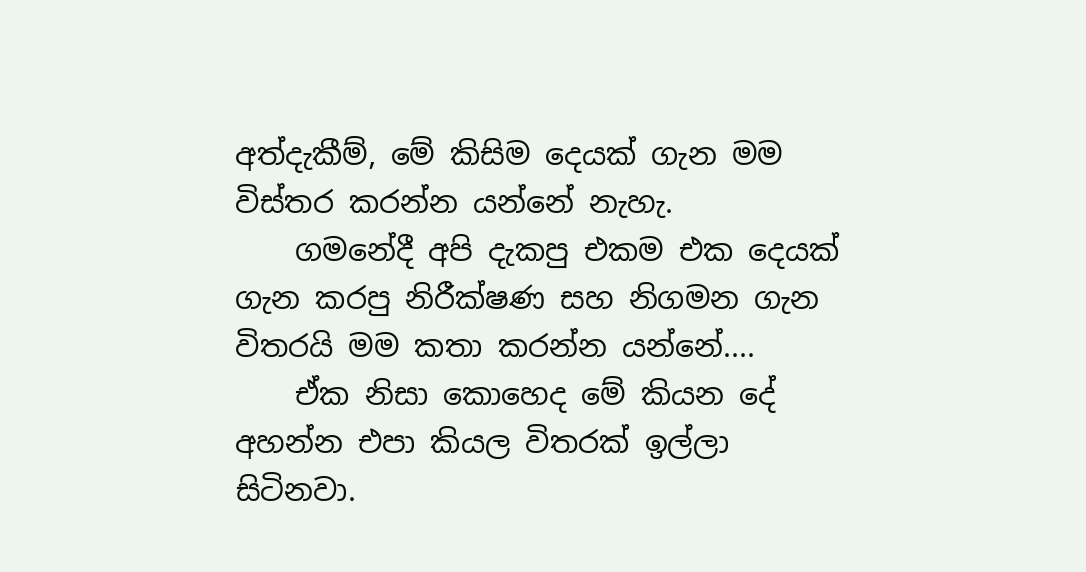අත්දැකීම්, මේ කිසිම දෙයක් ගැන මම විස්තර කරන්න යන්නේ නැහැ.
    ගමනේදී අපි දැකපු එකම එක දෙයක් ගැන කරපු නිරීක්ෂණ සහ නිගමන ගැන විතරයි මම කතා කරන්න යන්නේ....
    ඒක නිසා කොහෙද මේ කියන දේ අහන්න එපා කියල විතරක් ඉල්ලා සිටිනවා.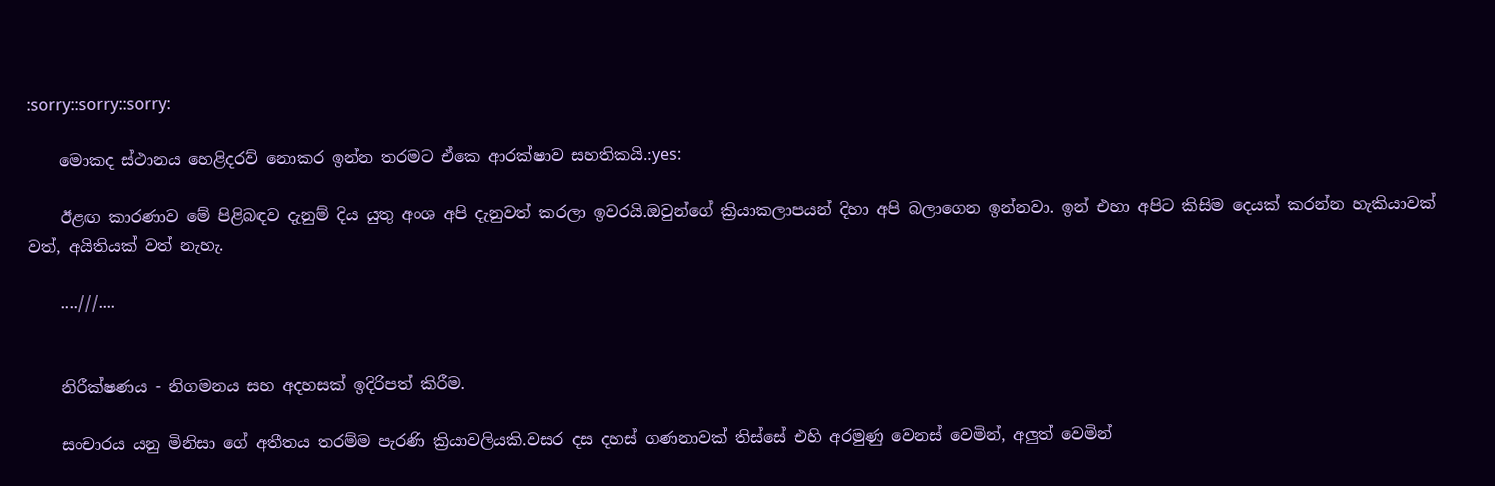:sorry::sorry::sorry:

    මොකද ස්ථානය හෙළිදරව් නොකර ඉන්න තරමට ඒකෙ ආරක්ෂාව සහතිකයි.:yes:

    ඊළඟ කාරණාව මේ පිළිබඳව දැනුම් දිය යුතු අංශ අපි දැනුවත් කරලා ඉවරයි.ඔවුන්ගේ ක්‍රියාකලාපයන් දිහා අපි බලාගෙන ඉන්නවා. ඉන් එහා අපිට කිසිම දෙයක් කරන්න හැකියාවක් වත්, අයිතියක් වත් නැහැ.

    ....///....


    නිරීක්ෂණය - නිගමනය සහ අදහසක් ඉදිරිපත් කිරීම.

    සංචාරය යනු මිනිසා ගේ අතීතය තරම්ම පැරණි ක්‍රියාවලියකි.වසර දස දහස් ගණනාවක් තිස්සේ එහි අරමුණු වෙනස් වෙමින්, අලුත් වෙමින්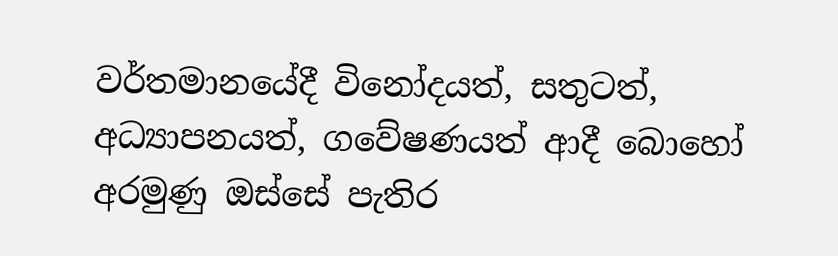වර්තමානයේදී විනෝදයත්, සතුටත්, අධ්‍යාපනයත්, ගවේෂණයත් ආදී බොහෝ අරමුණු ඔස්සේ පැතිර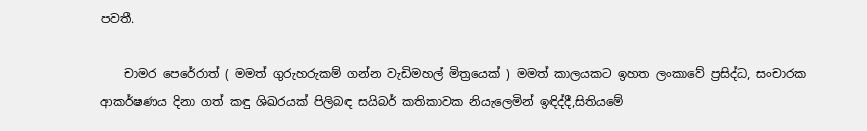පවතී.

    චාමර පෙරේරාත් ( මමත් ගුරුහරුකම් ගන්න වැඩිමහල් මිත්‍රයෙක් ) මමත් කාලයකට ඉහත ලංකාවේ ප්‍රසිද්ධ, සංචාරක ආකර්ෂණය දිනා ගත් කඳු ශිඛරයක් පිලිබඳ සයිබර් කතිකාවක නියැලෙමින් ඉඳිද්දී,සිතියමේ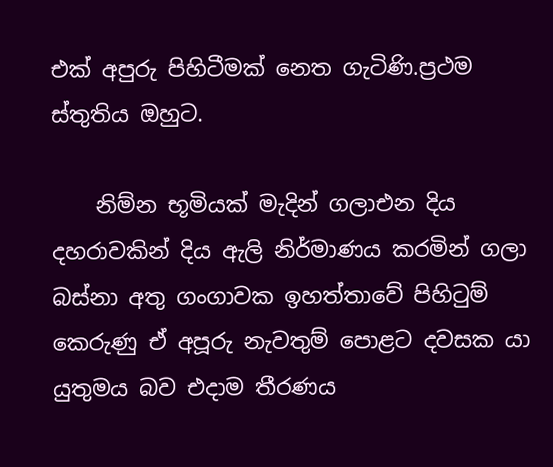එක් අපුරු පිහිටීමක් නෙත ගැටිණි.ප්‍රථම ස්තුතිය ඔහුට.

    නිම්න භූමියක් මැදින් ගලාඑන දිය දහරාවකින් දිය ඇලි නිර්මාණය කරමින් ගලා බස්නා අතු ගංගාවක ඉහත්තාවේ පිහිටුම් කෙරුණු ඒ අපූරු නැවතුම් පොළට දවසක යා යුතුමය බව එදාම තීරණය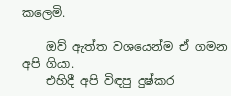කලෙමි.

    ඔව් ඇත්ත වශයෙන්ම ඒ ගමන අපි ගියා.
    එහිදී අපි විඳපු දුෂ්කර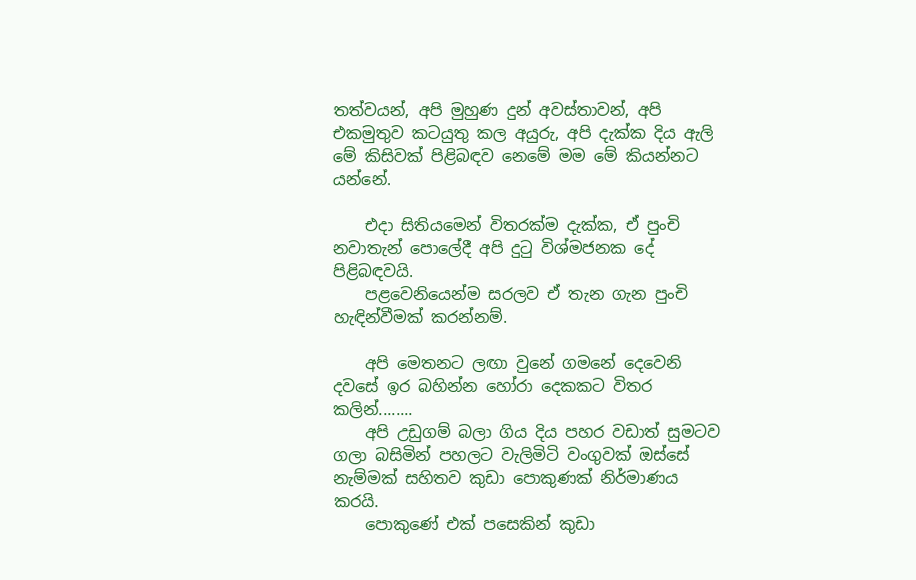තත්වයන්, අපි මුහුණ දුන් අවස්තාවන්, අපි එකමුතුව කටයුතු කල අයුරු, අපි දැක්ක දිය ඇලි මේ කිසිවක් පිළිබඳව නෙමේ මම මේ කියන්නට යන්නේ.

    එදා සිතියමෙන් විතරක්ම දැක්ක, ඒ පුංචි නවාතැන් පොලේදී අපි දුටු විශ්මජනක දේ පිළිබඳවයි.
    පළවෙනියෙන්ම සරලව ඒ තැන ගැන පුංචි හැඳින්වීමක් කරන්නම්.

    අපි මෙතනට ලඟා වුනේ ගමනේ දෙවෙනි දවසේ ඉර බහින්න හෝරා දෙකකට විතර කලින්........
    අපි උඩුගම් බලා ගිය දිය පහර වඩාත් සුමටව ගලා බසිමින් පහලට වැලිමිටි වංගුවක් ඔස්සේ නැම්මක් සහිතව කුඩා පොකුණක් නිර්මාණය කරයි.
    පොකුණේ එක් පසෙකින් කුඩා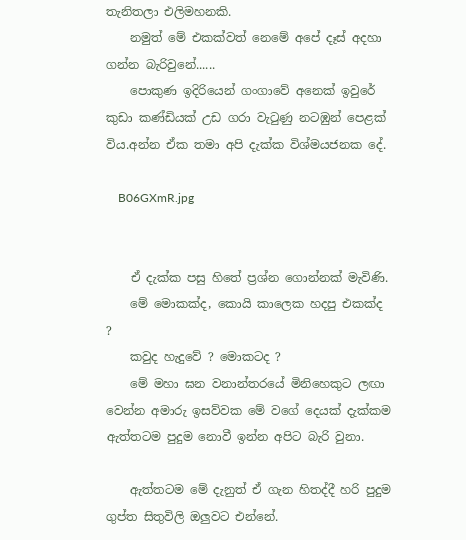තැනිතලා එලිමහනකි.
    නමුත් මේ එකක්වත් නෙමේ අපේ දෑස් අදහා ගන්න බැරිවුනේ......
    පොකුණ ඉදිරියෙන් ගංගාවේ අනෙක් ඉවුරේ කුඩා කණ්ඩියක් උඩ ගරා වැටුණු නටඹුන් පෙළක් විය.අන්න ඒක තමා අපි දැක්ක විශ්මයජනක දේ.

    B06GXmR.jpg


    ඒ දැක්ක පසු හිතේ ප්‍රශ්න ගොන්නක් මැවිණි.
    මේ මොකක්ද, කොයි කාලෙක හදපු එකක්ද ?
    කවුද හැදුවේ ? මොකටද ?
    මේ මහා ඝන වනාන්තරයේ මිනිහෙකුට ලඟා වෙන්න අමාරු ඉසව්වක මේ වගේ දෙයක් දැක්කම ඇත්තටම පුදුම නොවී ඉන්න අපිට බැරි වුනා.

    ඇත්තටම මේ දැනුත් ඒ ගැන හිතද්දී හරි පුදුම ගුප්ත සිතුවිලි ඔලුවට එන්නේ.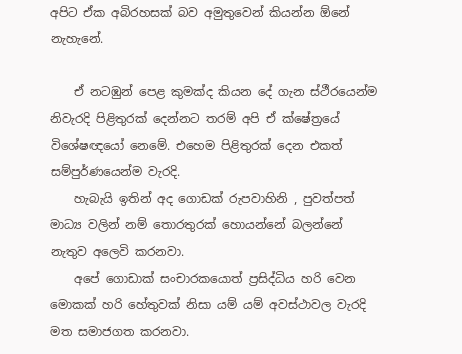අපිට ඒක අබිරහසක් බව අමුතුවෙන් කියන්න ඕනේ නැහැනේ.

    ඒ නටඹුන් පෙළ කුමක්ද කියන දේ ගැන ස්ථීරයෙන්ම නිවැරදි පිළිතුරක් දෙන්නට තරම් අපි ඒ ක්ෂේත්‍රයේ විශේෂඥයෝ නෙමේ. එහෙම පිළිතුරක් දෙන එකත් සම්පුර්ණයෙන්ම වැරදි.
    හැබැයි ඉතින් අද ගොඩක් රුපවාහිනි , පුවත්පත් මාධ්‍ය වලින් නම් තොරතුරක් හොයන්නේ බලන්නේ නැතුව අලෙවි කරනවා.
    අපේ ගොඩාක් සංචාරකයොත් ප්‍රසිද්ධිය හරි වෙන මොකක් හරි හේතුවක් නිසා යම් යම් අවස්ථාවල වැරදි මත සමාජගත කරනවා.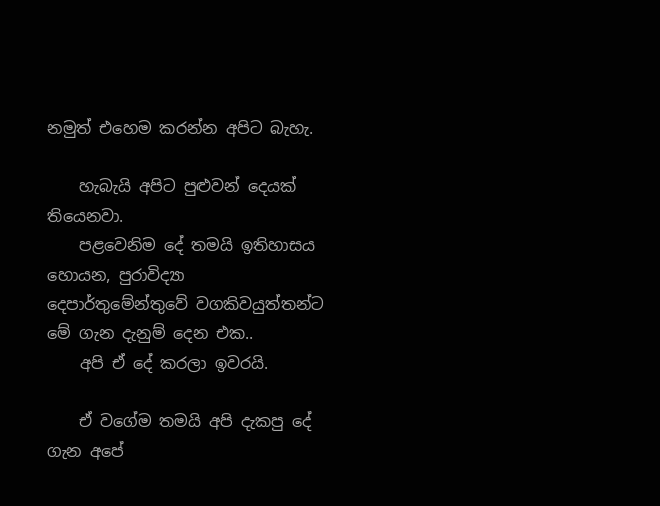නමුත් එහෙම කරන්න අපිට බැහැ.

    හැබැයි අපිට පුළුවන් දෙයක් තියෙනවා.
    පළවෙනිම දේ තමයි ඉතිහාසය හොයන, පුරාවිද්‍යා දෙපාර්තුමේන්තුවේ වගකිවයුත්තන්ට මේ ගැන දැනුම් දෙන එක..
    අපි ඒ දේ කරලා ඉවරයි.

    ඒ වගේම තමයි අපි දැකපු දේ ගැන අපේ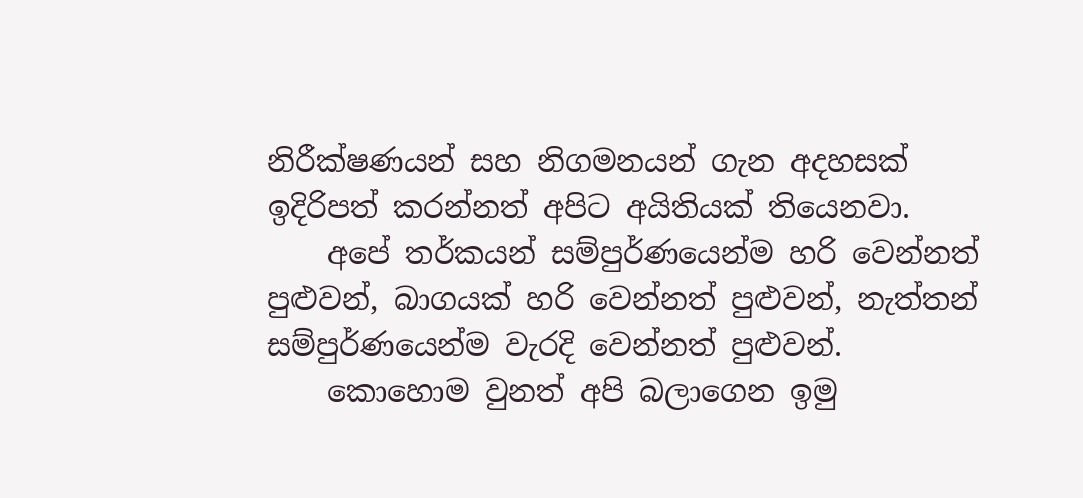නිරීක්ෂණයන් සහ නිගමනයන් ගැන අදහසක් ඉදිරිපත් කරන්නත් අපිට අයිතියක් තියෙනවා.
    අපේ තර්කයන් සම්පුර්ණයෙන්ම හරි වෙන්නත් පුළුවන්, බාගයක් හරි වෙන්නත් පුළුවන්, නැත්තන් සම්පුර්ණයෙන්ම වැරදි වෙන්නත් පුළුවන්.
    කොහොම වුනත් අපි බලාගෙන ඉමු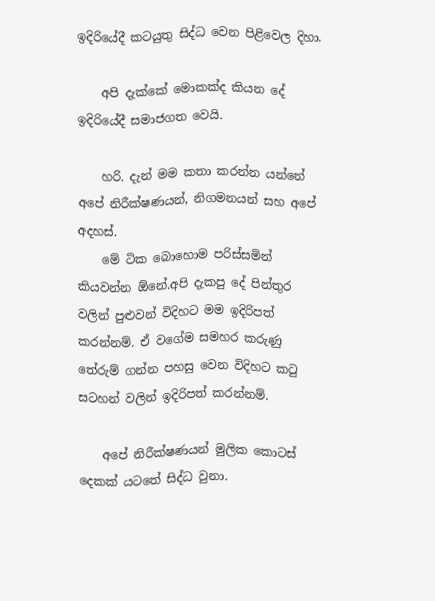ඉදිරියේදී කටයුතු සිද්ධ වෙන පිළිවෙල දිහා.

    අපි දැක්කේ මොකක්ද කියන දේ ඉදිරියේදී සමාජගත වෙයි.

    හරි. දැන් මම කතා කරන්න යන්නේ අපේ නිරීක්ෂණයන්, නිගමනයන් සහ අපේ අදහස්.
    මේ ටික බොහොම පරිස්සමින් කියවන්න ඕනේ.අපි දැකපු දේ පින්තුර වලින් පුළුවන් විදිහට මම ඉදිරිපත් කරන්නම්. ඒ වගේම සමහර කරුණු තේරුම් ගන්න පහසු වෙන විදිහට කටු සටහන් වලින් ඉදිරිපත් කරන්නම්.

    අපේ නිරීක්ෂණයන් මුලික කොටස් දෙකක් යටතේ සිද්ධ වුනා.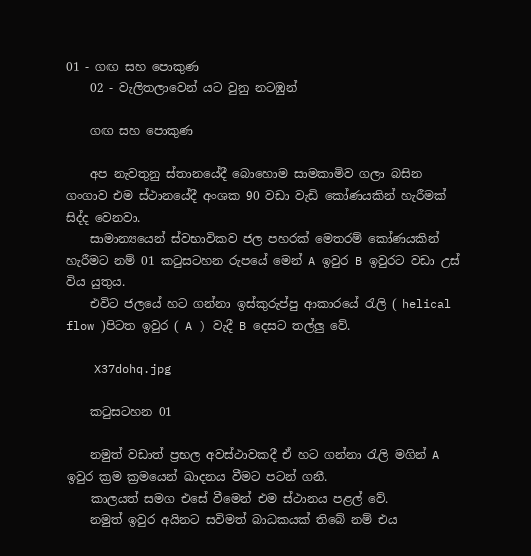01 - ගඟ සහ පොකුණ
    02 - වැලිතලාවෙන් යට වුනු නටඹුන්

    ගඟ සහ පොකුණ

    අප නැවතුනු ස්තානයේදී බොහොම සාමකාමිව ගලා බසින ගංගාව එම ස්ථානයේදී අංශක 90 වඩා වැඩි කෝණයකින් හැරීමක් සිද්ද වෙනවා.
    සාමාන්‍යයෙන් ස්වභාවිකව ජල පහරක් මෙතරම් කෝණයකින් හැරීමට නම් 01 කටුසටහන රුපයේ මෙන් A ඉවුර B ඉවුරට වඩා උස් විය යුතුය.
    එවිට ජලයේ හට ගන්නා ඉස්කුරුප්පු ආකාරයේ රැලි ( helical flow )පිටත ඉවුර ( A ) වැදී B දෙසට තල්ලු වේ.

    X37dohq.jpg

    කටුසටහන 01

    නමුත් වඩාත් ප්‍රභල අවස්ථාවකදී ඒ හට ගන්නා රැලි මගින් A ඉවුර ක්‍රම ක්‍රමයෙන් ඛාදනය වීමට පටන් ගනී.
    කාලයත් සමග එසේ වීමෙන් එම ස්ථානය පළල් වේ.
    නමුත් ඉවුර අයිනට සවිමත් බාධකයක් තිබේ නම් එය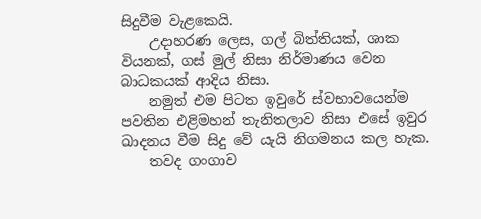සිදුවීම වැළකෙයි.
    උදාහරණ ලෙස, ගල් බිත්තියක්, ශාක වියනක්, ගස් මුල් නිසා නිර්මාණය වෙන බාධකයක් ආදිය නිසා.
    නමුත් එම පිටත ඉවුරේ ස්වභාවයෙන්ම පවතින එළිමහන් තැනිතලාව නිසා එසේ ඉවුර ඛාදනය වීම සිදු වේ යැයි නිගමනය කල හැක.
    තවද ගංගාව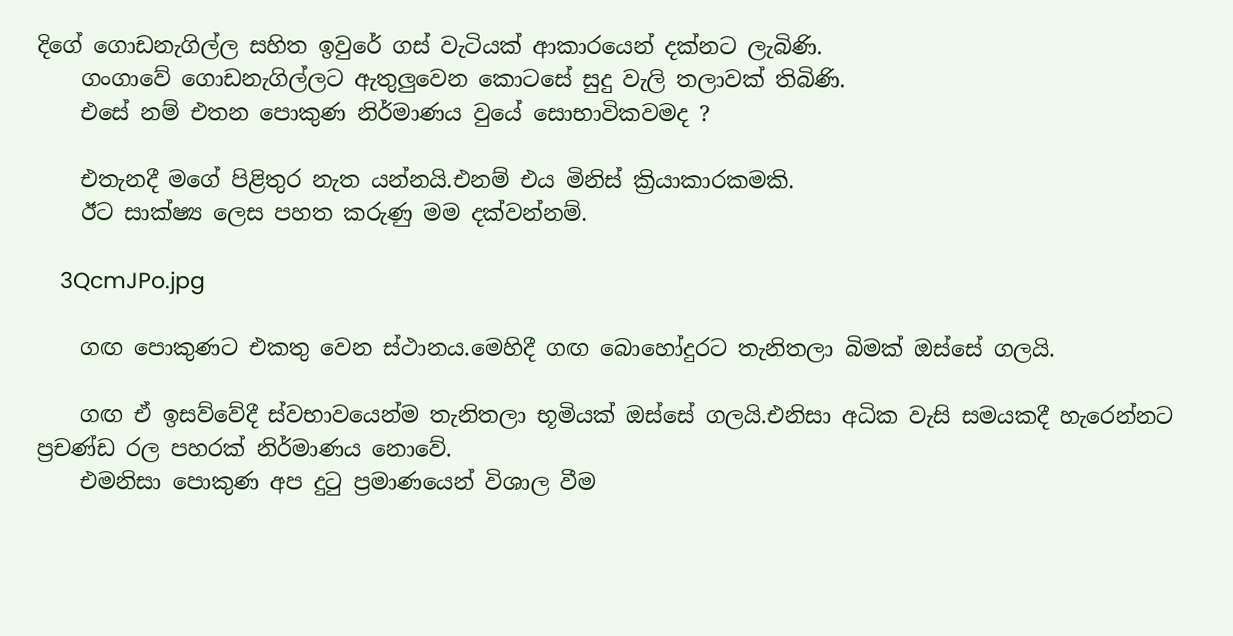දිගේ ගොඩනැගිල්ල සහිත ඉවුරේ ගස් වැටියක් ආකාරයෙන් දක්නට ලැබිණි.
    ගංගාවේ ගොඩනැගිල්ලට ඇතුලුවෙන කොටසේ සුදු වැලි තලාවක් තිබිණි.
    එසේ නම් එතන පොකුණ නිර්මාණය වුයේ සොභාවිකවමද ?

    එතැනදී මගේ පිළිතුර නැත යන්නයි.එනම් එය මිනිස් ක්‍රියාකාරකමකි.
    ඊට සාක්ෂ්‍ය ලෙස පහත කරුණු මම දක්වන්නම්.

    3QcmJPo.jpg

    ගඟ පොකුණට එකතු වෙන ස්ථානය.මෙහිදී ගඟ බොහෝදුරට තැනිතලා බිමක් ඔස්සේ ගලයි.

    ගඟ ඒ ඉසව්වේදී ස්වභාවයෙන්ම තැනිතලා භූමියක් ඔස්සේ ගලයි.එනිසා අධික වැසි සමයකදී හැරෙන්නට ප්‍රචණ්ඩ රල පහරක් නිර්මාණය නොවේ.
    එමනිසා පොකුණ අප දුටු ප්‍රමාණයෙන් විශාල වීම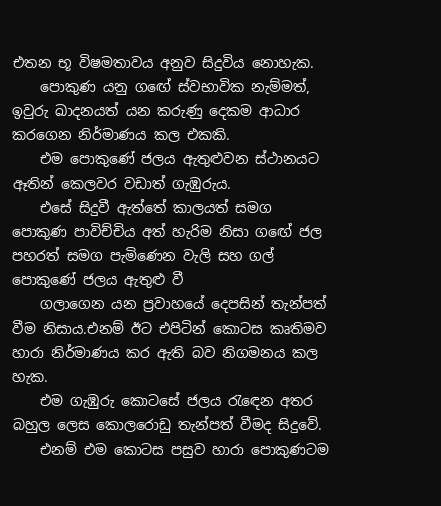එතන භූ විෂමතාවය අනුව සිදුවිය නොහැක.
    පොකුණ යනු ගඟේ ස්වභාවික නැම්මත්, ඉවුරු ඛාදනයත් යන කරුණු දෙකම ආධාර කරගෙන නිර්මාණය කල එකකි.
    එම පොකුණේ ජලය ඇතුළුවන ස්ථානයට ඈතින් කෙලවර වඩාත් ගැඹුරුය.
    එසේ සිදුවී ඇත්තේ කාලයත් සමග පොකුණ පාවිච්චිය අත් හැරිම නිසා ගඟේ ජල පහරත් සමග පැමිණෙන වැලි සහ ගල් පොකුණේ ජලය ඇතුළු වී
    ගලාගෙන යන ප්‍රවාහයේ දෙපසින් තැන්පත් වීම නිසාය.එනම් ඊට එපිටින් කොටස කෘතිමව හාරා නිර්මාණය කර ඇති බව නිගමනය කල හැක.
    එම ගැඹුරු කොටසේ ජලය රැඳෙන අතර බහුල ලෙස කොලරොඩු තැන්පත් වීමද සිදුවේ.
    එනම් එම කොටස පසුව හාරා පොකුණටම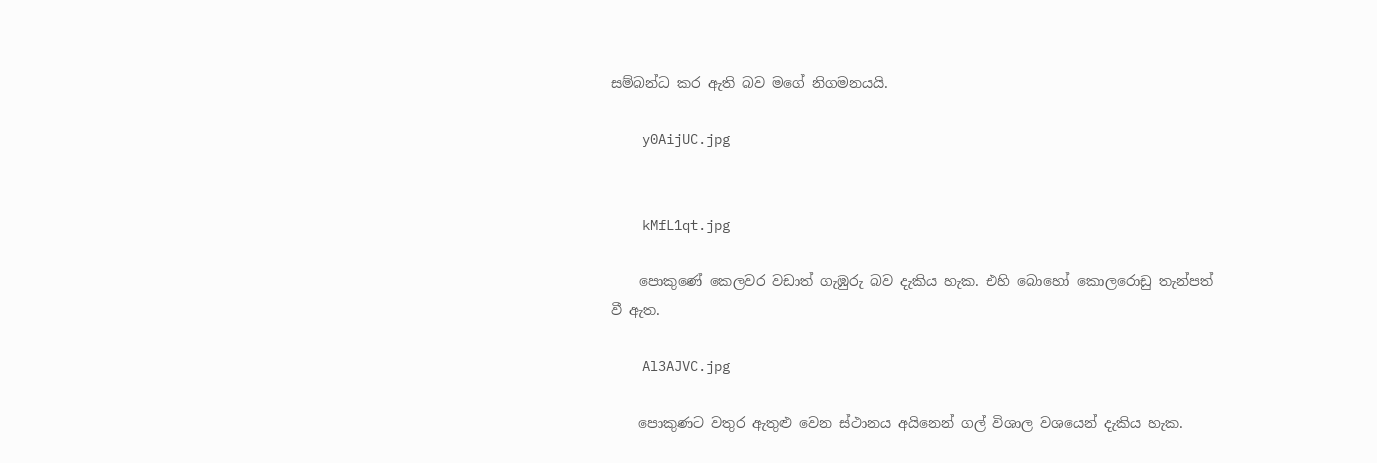සම්බන්ධ කර ඇති බව මගේ නිගමනයයි.

    y0AijUC.jpg


    kMfL1qt.jpg

    පොකුණේ කෙලවර වඩාත් ගැඹුරු බව දැකිය හැක. එහි බොහෝ කොලරොඩු තැන්පත් වී ඇත.

    Al3AJVC.jpg

    පොකුණට වතුර ඇතුළු වෙන ස්ථානය අයිනෙන් ගල් විශාල වශයෙන් දැකිය හැක.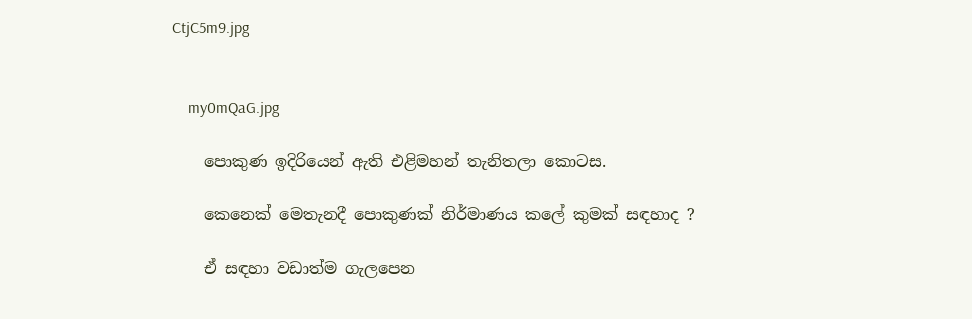CtjC5m9.jpg


    my0mQaG.jpg

    පොකුණ ඉදිරියෙන් ඇති එළිමහන් තැනිතලා කොටස.

    කෙනෙක් මෙතැනදී පොකුණක් නිර්මාණය කලේ කුමක් සඳහාද ?

    ඒ සඳහා වඩාත්ම ගැලපෙන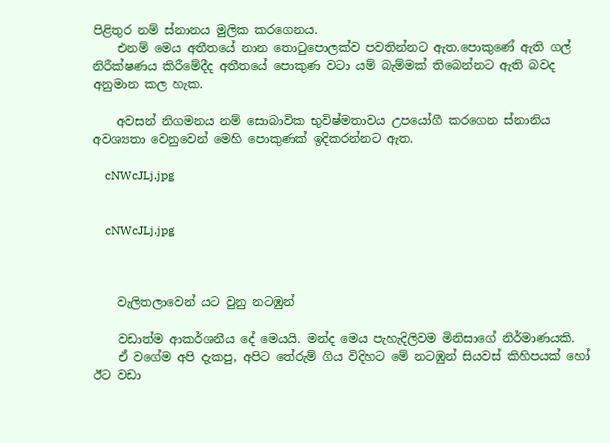පිළිතුර නම් ස්නානය මුලික කරගෙනය.
    එනම් මෙය අතීතයේ නාන තොටුපොලක්ව පවතින්නට ඇත.පොකුණේ ඇති ගල් නිරීක්ෂණය කිරීමේදීද අතීතයේ පොකුණ වටා යම් බැම්මක් තිබෙන්නට ඇති බවද අනුමාන කල හැක.

    අවසන් නිගමනය නම් සොබාවික භුවිෂ්මතාවය උපයෝගී කරගෙන ස්නානිය අවශ්‍යතා වෙනුවෙන් මෙහි පොකුණක් ඉදිකරන්නට ඇත.

    cNWcJLj.jpg


    cNWcJLj.jpg



    වැලිතලාවෙන් යට වුනු නටඹුන්

    වඩාත්ම ආකර්ශනීය දේ මෙයයි. මන්ද මෙය පැහැදිලිවම මිනිසාගේ නිර්මාණයකි.
    ඒ වගේම අපි දැකපු, අපිට තේරුම් ගිය විදිහට මේ නටඹුන් සියවස් කිහිපයක් හෝ ඊට වඩා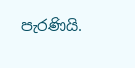පැරණියි.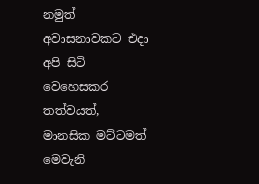නමුත් අවාසනාවකට එදා අපි සිටි වෙහෙසකර තත්වයත්, මානසික මට්ටමත් මෙවැනි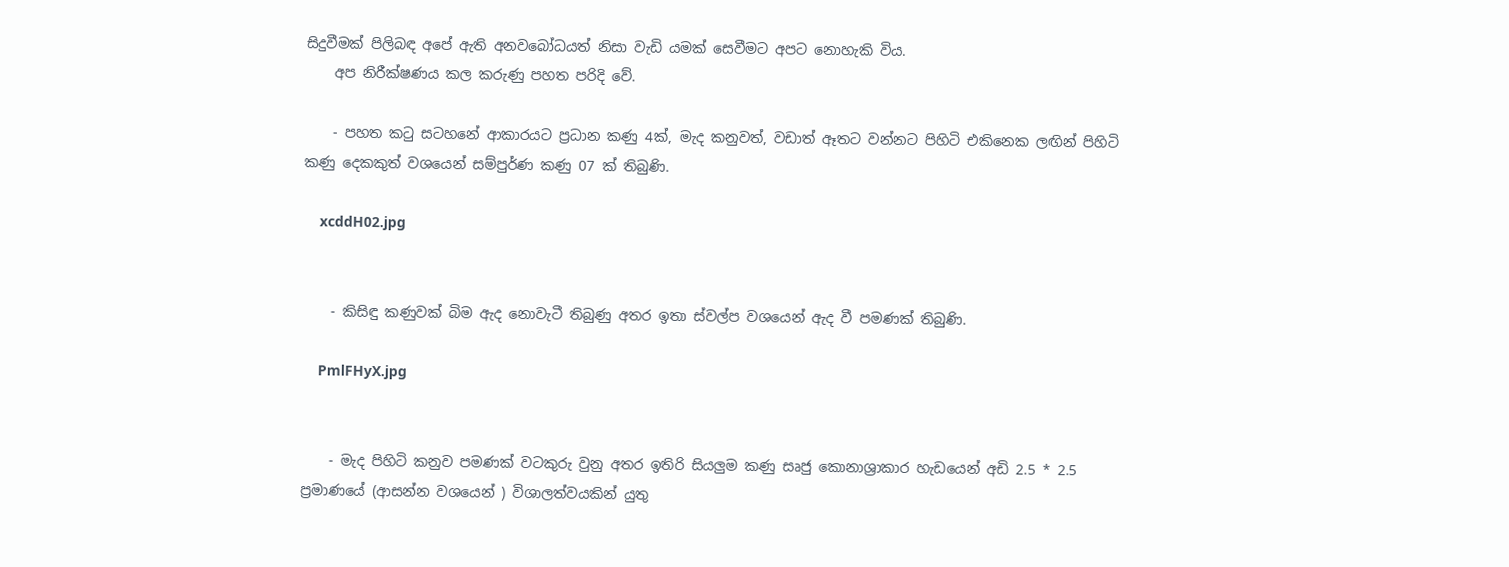සිදුවීමක් පිලිබඳ අපේ ඇති අනවබෝධයත් නිසා වැඩි යමක් සෙවීමට අපට නොහැකි විය.
    අප නිරීක්ෂණය කල කරුණු පහත පරිදි වේ.

    - පහත කටු සටහනේ ආකාරයට ප්‍රධාන කණු 4ක්, මැද කනුවත්, වඩාත් ඈතට වන්නට පිහිටි එකිනෙක ලඟින් පිහිටි කණු දෙකකුත් වශයෙන් සම්පුර්ණ කණු 07 ක් තිබුණි.

    xcddH02.jpg


    - කිසිඳු කණුවක් බිම ඇද නොවැටී තිබුණු අතර ඉතා ස්වල්ප වශයෙන් ඇද වී පමණක් තිබුණි.

    PmlFHyX.jpg


    - මැද පිහිටි කනුව පමණක් වටකුරු වුනු අතර ඉතිරි සියලුම කණු සෘජු කොනාශ්‍රාකාර හැඩයෙන් අඩි 2.5 * 2.5 ප්‍රමාණයේ (ආසන්න වශයෙන් ) විශාලත්වයකින් යුතු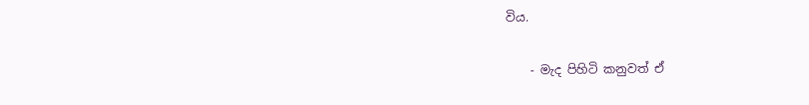විය.

    - මැද පිහිටි කනුවත් ඒ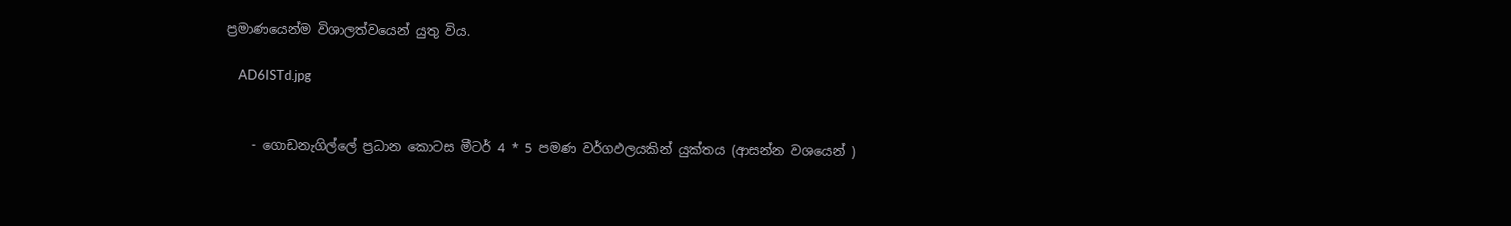ප්‍රමාණයෙන්ම විශාලත්වයෙන් යුතු විය.

    AD6ISTd.jpg


    - ගොඩනැගිල්ලේ ප්‍රධාන කොටස මීටර් 4 * 5 පමණ වර්ගඵලයකින් යුක්තය (ආසන්න වශයෙන් )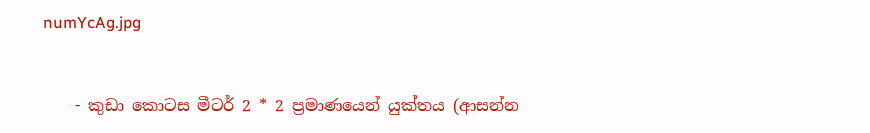numYcAg.jpg


    - කුඩා කොටස මීටර් 2 * 2 ප්‍රමාණයෙන් යුක්තය (ආසන්න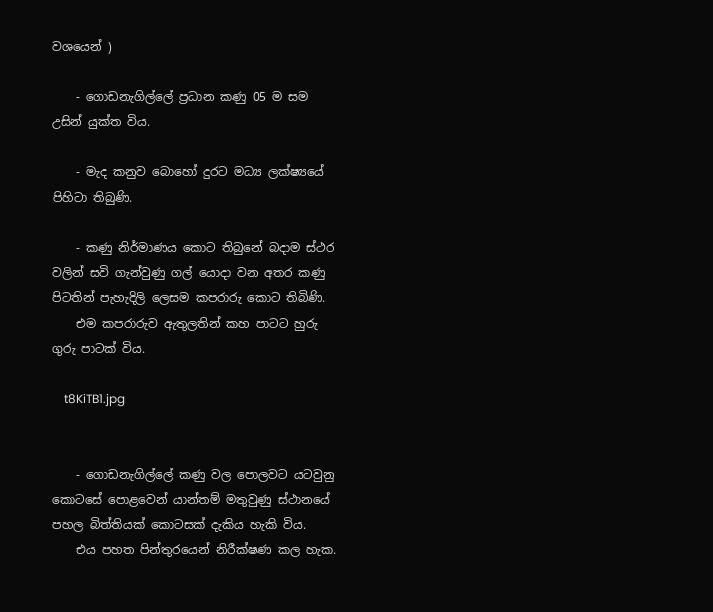වශයෙන් )

    - ගොඩනැගිල්ලේ ප්‍රධාන කණු 05 ම සම උසින් යුක්ත විය.

    - මැද කනුව බොහෝ දුරට මධ්‍ය ලක්ෂ්‍යයේ පිහිටා තිබුණි.

    - කණු නිර්මාණය කොට තිබුනේ බදාම ස්ථර වලින් සවි ගැන්වුණු ගල් යොදා වන අතර කණු පිටතින් පැහැදිලි ලෙසම කපරාරු කොට තිබිණි.
    එම කපරාරුව ඇතුලතින් කහ පාටට හුරු ගුරු පාටක් විය.

    t8KiTB1.jpg


    - ගොඩනැගිල්ලේ කණු වල පොලවට යටවුනු කොටසේ පොළවෙන් යාන්තම් මතුවුණු ස්ථානයේ පහල බිත්තියක් කොටසක් දැකිය හැකි විය.
    එය පහත පින්තුරයෙන් නිරීක්ෂණ කල හැක.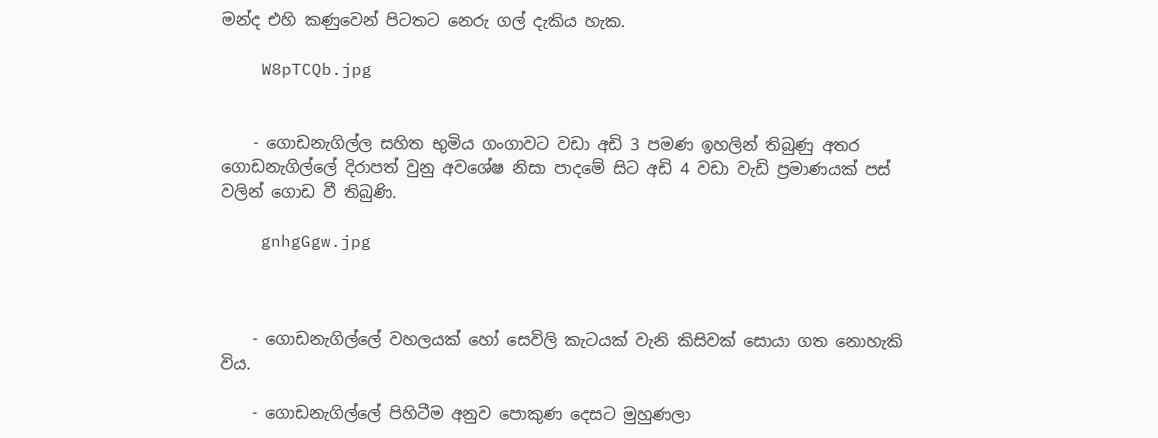මන්ද එහි කණුවෙන් පිටතට නෙරු ගල් දැකිය හැක.

    W8pTCQb.jpg


    - ගොඩනැගිල්ල සහිත භුමිය ගංගාවට වඩා අඩි 3 පමණ ඉහලින් තිබුණු අතර ගොඩනැගිල්ලේ දිරාපත් වුනු අවශේෂ නිසා පාදමේ සිට අඩි 4 වඩා වැඩි ප්‍රමාණයක් පස් වලින් ගොඩ වී තිබුණි.

    gnhgGgw.jpg



    - ගොඩනැගිල්ලේ වහලයක් හෝ සෙවිලි කැටයක් වැනි කිසිවක් සොයා ගත නොහැකි විය.

    - ගොඩනැගිල්ලේ පිහිටීම අනුව පොකුණ දෙසට මුහුණලා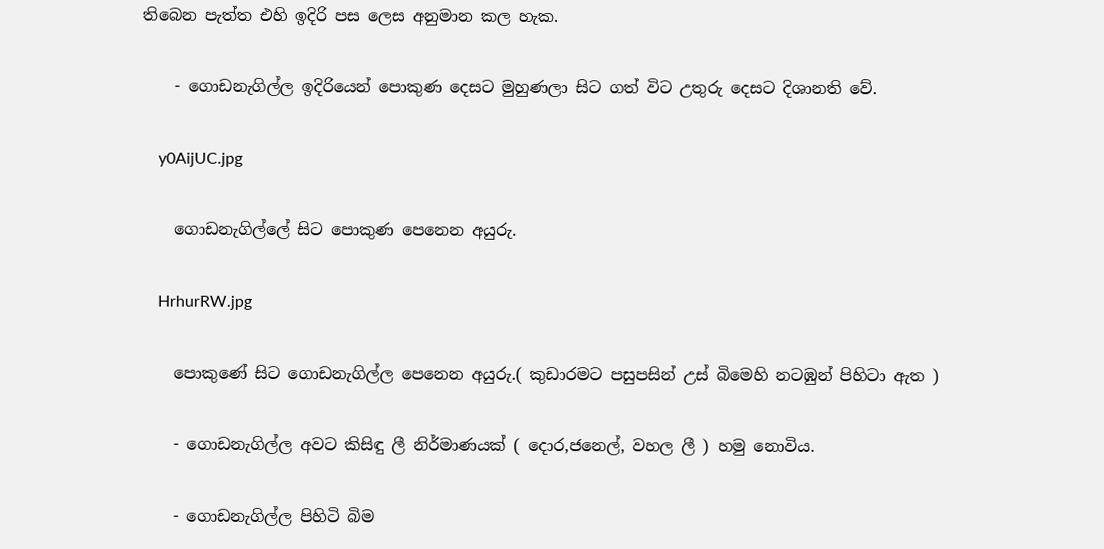තිබෙන පැත්ත එහි ඉදිරි පස ලෙස අනුමාන කල හැක.

    - ගොඩනැගිල්ල ඉදිරියෙන් පොකුණ දෙසට මුහුණලා සිට ගත් විට උතුරු දෙසට දිශානති වේ.

    y0AijUC.jpg

    ගොඩනැගිල්ලේ සිට පොකුණ පෙනෙන අයුරු.

    HrhurRW.jpg

    පොකුණේ සිට ගොඩනැගිල්ල පෙනෙන අයුරු.( කුඩාරමට පසුපසින් උස් බිමෙහි නටඹුන් පිහිටා ඇත )

    - ගොඩනැගිල්ල අවට කිසිඳු ලී නිර්මාණයක් ( දොර,ජනෙල්, වහල ලී ) හමු නොවිය.

    - ගොඩනැගිල්ල පිහිටි බිම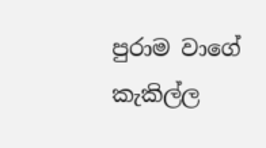පුරාම වාගේ කැකිල්ල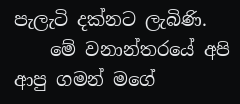පැලැටි දක්නට ලැබිණි.
    මේ වනාන්තරයේ අපි ආපු ගමන් මගේ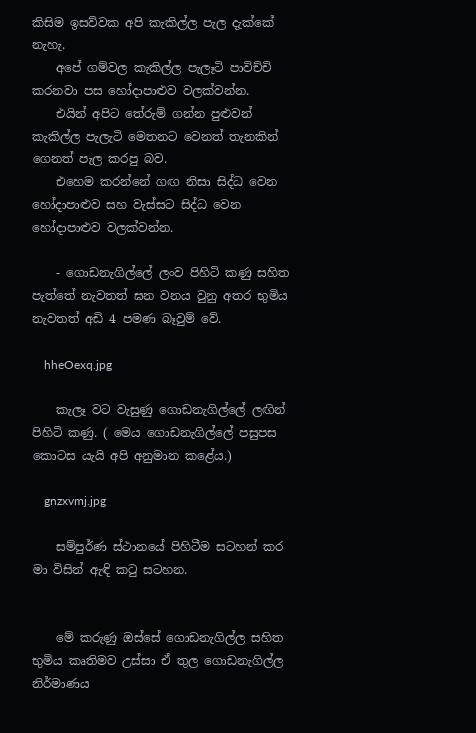කිසිම ඉසව්වක අපි කැකිල්ල පැල දැක්කේ නැහැ.
    අපේ ගම්වල කැකිල්ල පැලෑටි පාවිච්චි කරනවා පස හෝදාපාළුව වලක්වන්න.
    එයින් අපිට තේරුම් ගන්න පුළුවන් කැකිල්ල පැලැටි මෙතනට වෙනත් තැනකින් ගෙනත් පැල කරපු බව.
    එහෙම කරන්නේ ගඟ නිසා සිද්ධ වෙන හෝදාපාළුව සහ වැස්සට සිද්ධ වෙන හෝදාපාළුව වලක්වන්න.

    - ගොඩනැගිල්ලේ ලංව පිහිටි කණු සහිත පැත්තේ නැවතත් ඝන වනය වුනු අතර භුමිය නැවතත් අඩි 4 පමණ බෑවුම් වේ.

    hheOexq.jpg

    කැලෑ වට වැසුණු ගොඩනැගිල්ලේ ලඟින් පිහිටි කණු. ( මෙය ගොඩනැගිල්ලේ පසුපස කොටස යැයි අපි අනුමාන කළේය.)

    gnzxvmj.jpg

    සම්පුර්ණ ස්ථානයේ පිහිටීම සටහන් කර මා විසින් ඇඳි කටු සටහන.


    මේ කරුණු ඔස්සේ ගොඩනැගිල්ල සහිත භුමිය කෘතිමව උස්සා ඒ තුල ගොඩනැගිල්ල නිර්මාණය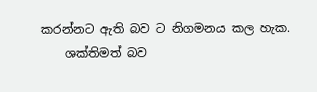කරන්නට ඇති බව ට නිගමනය කල හැක.
    ශක්තිමත් බව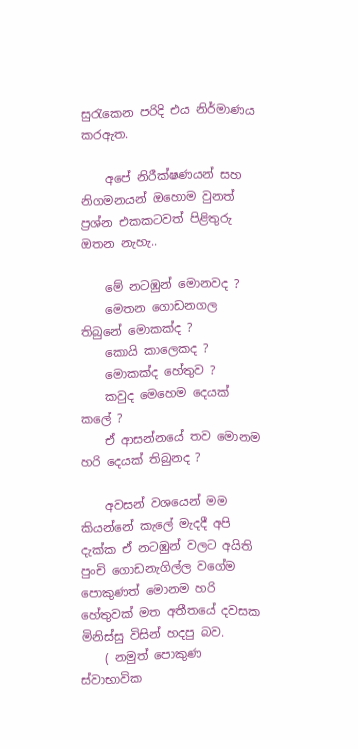සුරැකෙන පරිදි එය නිර්මාණය කරඇත.

    අපේ නිරීක්ෂණයන් සහ නිගමනයන් ඔහොම වුනත් ප්‍රශ්න එකකටවත් පිළිතුරු ඔතන නැහැ..

    මේ නටඹුන් මොනවද ?
    මෙතන ගොඩනගල තිබුනේ මොකක්ද ?
    කොයි කාලෙකද ?
    මොකක්ද හේතුව ?
    කවුද මෙහෙම දෙයක් කලේ ?
    ඒ ආසන්නයේ තව මොනම හරි දෙයක් තිබුනද ?

    අවසන් වශයෙන් මම කියන්නේ කැලේ මැදදී අපි දැක්ක ඒ නටඹුන් වලට අයිති පුංචි ගොඩනැගිල්ල වගේම පොකුණත් මොනම හරි හේතුවක් මත අතීතයේ දවසක මිනිස්සු විසින් හදපු බව.
    ( නමුත් පොකුණ ස්වාභාවික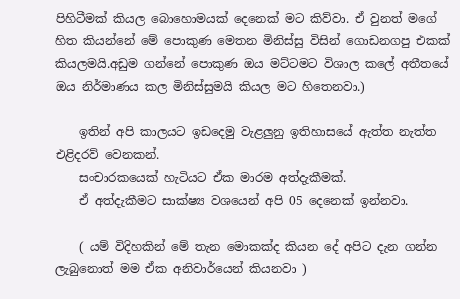පිහිටීමක් කියල බොහොමයක් දෙනෙක් මට කිව්වා. ඒ වුනත් මගේ හිත කියන්නේ මේ පොකුණ මෙතන මිනිස්සු විසින් ගොඩනගපු එකක් කියලමයි.අඩුම ගන්නේ පොකුණ ඔය මට්ටමට විශාල කලේ අතීතයේ ඔය නිර්මාණය කල මිනිස්සුමයි කියල මට හිතෙනවා.)

    ඉතින් අපි කාලයට ඉඩදෙමු වැළලුනු ඉතිහාසයේ ඇත්ත නැත්ත එළිදරව් වෙනකන්.
    සංචාරකයෙක් හැටියට ඒක මාරම අත්දැකීමක්.
    ඒ අත්දැකීමට සාක්ෂ්‍ය වශයෙන් අපි 05 දෙනෙක් ඉන්නවා.

    ( යම් විදිහකින් මේ තැන මොකක්ද කියන දේ අපිට දැන ගන්න ලැබුනොත් මම ඒක අනිවාර්යෙන් කියනවා )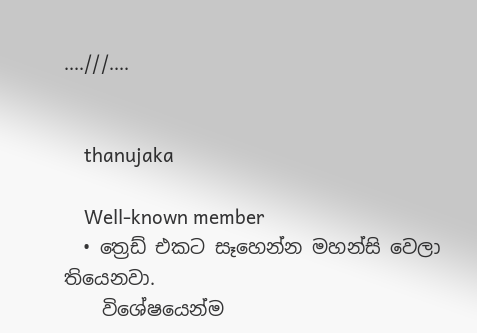....///....


    thanujaka

    Well-known member
  • ත්‍රෙඩ් එකට සෑහෙන්න මහන්සි වෙලා තියෙනවා.
    විශේෂයෙන්ම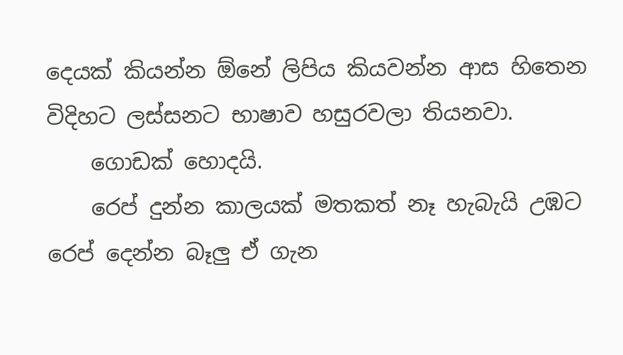දෙයක් කියන්න ඕනේ ලිපිය කියවන්න ආස හිතෙන විදිහට ලස්සනට භාෂාව හසුරවලා තියනවා.
    ගොඩක් හොදයි.
    රෙප් දුන්න කාලයක් මතකත් නෑ හැබැයි උඹට රෙප් දෙන්න බෑලු ඒ ගැන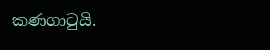කණගාටුයි.